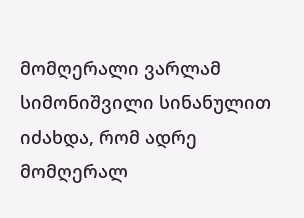მომღერალი ვარლამ სიმონიშვილი სინანულით იძახდა, რომ ადრე მომღერალ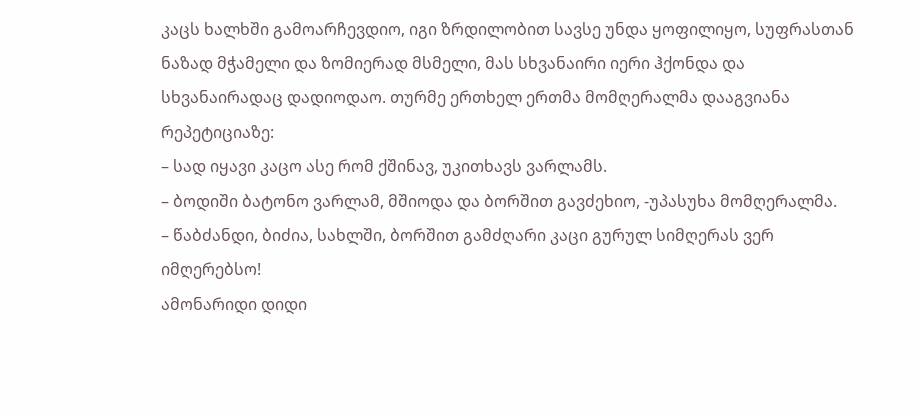კაცს ხალხში გამოარჩევდიო, იგი ზრდილობით სავსე უნდა ყოფილიყო, სუფრასთან ნაზად მჭამელი და ზომიერად მსმელი, მას სხვანაირი იერი ჰქონდა და სხვანაირადაც დადიოდაო. თურმე ერთხელ ერთმა მომღერალმა დააგვიანა რეპეტიციაზე:
– სად იყავი კაცო ასე რომ ქშინავ, უკითხავს ვარლამს.
– ბოდიში ბატონო ვარლამ, მშიოდა და ბორშით გავძეხიო, -უპასუხა მომღერალმა.
– წაბძანდი, ბიძია, სახლში, ბორშით გამძღარი კაცი გურულ სიმღერას ვერ იმღერებსო!
ამონარიდი დიდი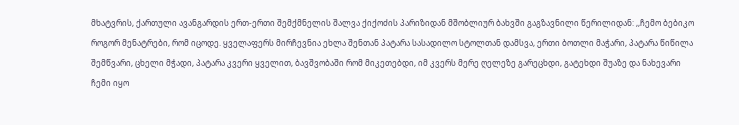მხატვრის, ქართული ავანგარდის ერთ-ერთი შემქმნელის შალვა ქიქოძის პარიზიდან მშობლიურ ბახვში გაგზავნილი წერილიდან: ,,ჩემო ბებიკო როგორ მენატრები, რომ იცოდე. ყველაფერს მირჩევნია ეხლა შენთან პატარა სასადილო სტოლთან დამსვა, ერთი ბოთლი მაჭარი, პატარა წიწილა შემწვარი, ცხელი მჭადი, პატარა კვერი ყველით, ბავშვობაში რომ მიკეთებდი, იმ კვერს მერე ღელეზე გარეცხდი, გატეხდი შუაზე და ნახევარი ჩემი იყო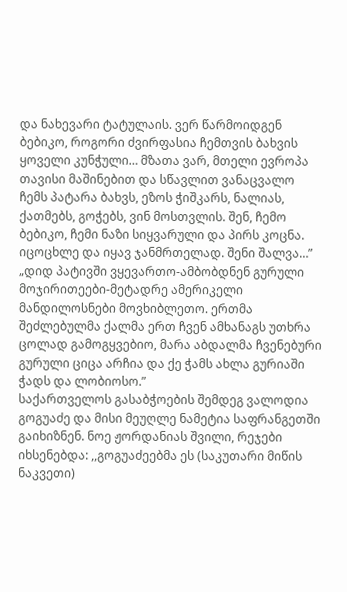და ნახევარი ტატულაის. ვერ წარმოიდგენ ბებიკო, როგორი ძვირფასია ჩემთვის ბახვის ყოველი კუნჭული… მზათა ვარ, მთელი ევროპა თავისი მაშინებით და სწავლით ვანაცვალო ჩემს პატარა ბახვს, ეზოს ჭიშკარს, ნალიას, ქათმებს, გოჭებს, ვინ მოსთვლის. შენ, ჩემო ბებიკო, ჩემი ნაზი სიყვარული და პირს კოცნა. იცოცხლე და იყავ ჯანმრთელად. შენი შალვა…”
„დიდ პატივში ვყევართო-ამბობდნენ გურული მოჯირითეები-მეტადრე ამერიკელი მანდილოსნები მოვხიბლეთო. ერთმა შეძლებულმა ქალმა ერთ ჩვენ ამხანაგს უთხრა ცოლად გამოგყვებიო, მარა აბდალმა ჩვენებური გურული ციცა არჩია და ქე ჭამს ახლა გურიაში ჭადს და ლობიოსო.”
საქართველოს გასაბჭოების შემდეგ ვალოდია გოგუაძე და მისი მეუღლე ნამეტია საფრანგეთში გაიხიზნენ. ნოე ჟორდანიას შვილი, რეჯები იხსენებდა: ,,გოგუაძეებმა ეს (საკუთარი მიწის ნაკვეთი)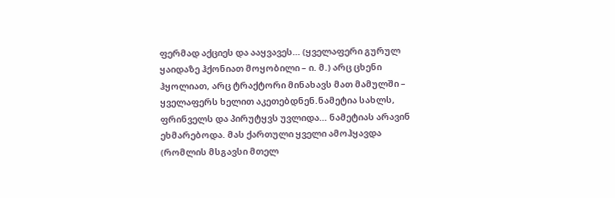ფერმად აქციეს და ააყვავეს… (ყველაფერი გურულ ყაიდაზე ჰქონიათ მოყობილი – ი. მ.) არც ცხენი ჰყოლიათ, არც ტრაქტორი მინახავს მათ მამულში – ყველაფერს ხელით აკეთებდნენ.ნამეტია სახლს, ფრინველს და პირუტყვს უვლიდა… ნამეტიას არავინ ეხმარებოდა. მას ქართული ყველი ამოჰყავდა (რომლის მსგავსი მთელ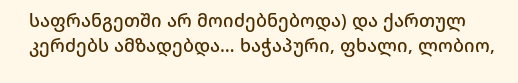საფრანგეთში არ მოიძებნებოდა) და ქართულ კერძებს ამზადებდა… ხაჭაპური, ფხალი, ლობიო,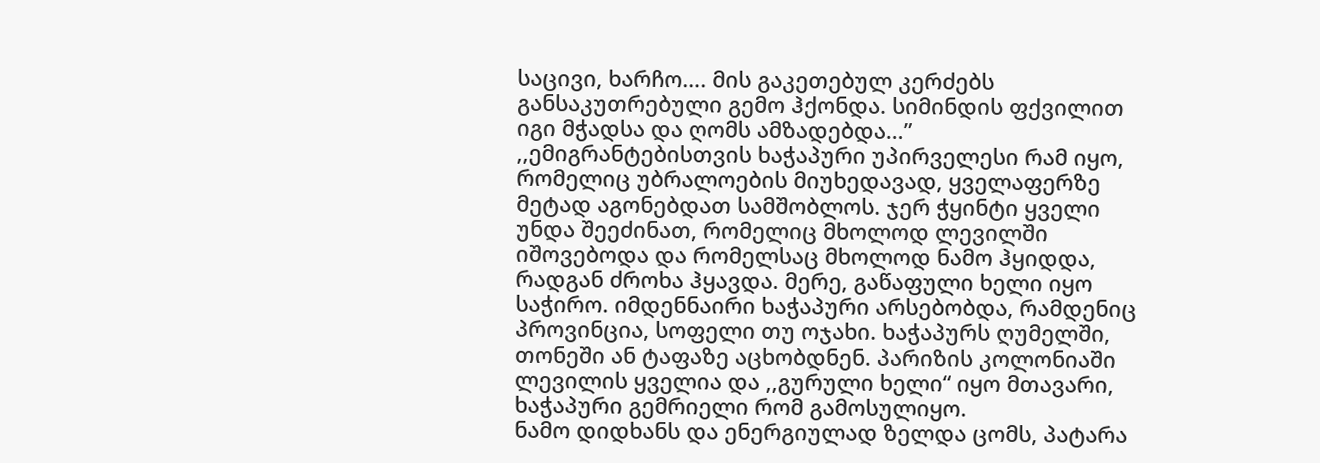საცივი, ხარჩო…. მის გაკეთებულ კერძებს განსაკუთრებული გემო ჰქონდა. სიმინდის ფქვილით იგი მჭადსა და ღომს ამზადებდა…”
,,ემიგრანტებისთვის ხაჭაპური უპირველესი რამ იყო, რომელიც უბრალოების მიუხედავად, ყველაფერზე მეტად აგონებდათ სამშობლოს. ჯერ ჭყინტი ყველი უნდა შეეძინათ, რომელიც მხოლოდ ლევილში იშოვებოდა და რომელსაც მხოლოდ ნამო ჰყიდდა, რადგან ძროხა ჰყავდა. მერე, გაწაფული ხელი იყო საჭირო. იმდენნაირი ხაჭაპური არსებობდა, რამდენიც პროვინცია, სოფელი თუ ოჯახი. ხაჭაპურს ღუმელში, თონეში ან ტაფაზე აცხობდნენ. პარიზის კოლონიაში ლევილის ყველია და ,,გურული ხელი“ იყო მთავარი, ხაჭაპური გემრიელი რომ გამოსულიყო.
ნამო დიდხანს და ენერგიულად ზელდა ცომს, პატარა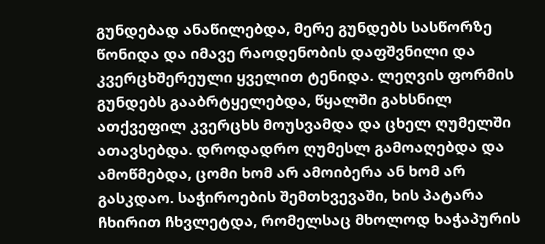გუნდებად ანაწილებდა, მერე გუნდებს სასწორზე წონიდა და იმავე რაოდენობის დაფშვნილი და კვერცხშერეული ყველით ტენიდა. ლეღვის ფორმის გუნდებს გააბრტყელებდა, წყალში გახსნილ ათქვეფილ კვერცხს მოუსვამდა და ცხელ ღუმელში ათავსებდა. დროდადრო ღუმესლ გამოაღებდა და ამოწმებდა, ცომი ხომ არ ამოიბერა ან ხომ არ გასკდაო. საჭიროების შემთხვევაში, ხის პატარა ჩხირით ჩხვლეტდა, რომელსაც მხოლოდ ხაჭაპურის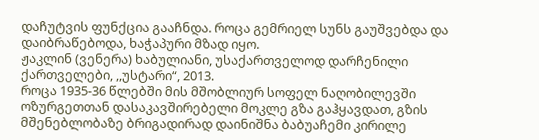დაჩუტვის ფუნქცია გააჩნდა. როცა გემრიელ სუნს გაუშვებდა და დაიბრაწებოდა, ხაჭაპური მზად იყო.
ჟაკლინ (ვენერა) ხაბულიანი, უსაქართველოდ დარჩენილი ქართველები, ,,უსტარი“, 2013.
როცა 1935-36 წლებში მის მშობლიურ სოფელ ნაღობილევში ოზურგეთთან დასაკავშირებელი მოკლე გზა გაჰყავდათ, გზის მშენებლობაზე ბრიგადირად დაინიშნა ბაბუაჩემი კირილე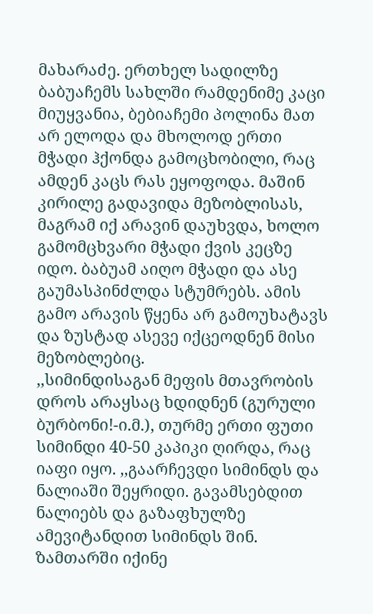მახარაძე. ერთხელ სადილზე ბაბუაჩემს სახლში რამდენიმე კაცი მიუყვანია, ბებიაჩემი პოლინა მათ არ ელოდა და მხოლოდ ერთი მჭადი ჰქონდა გამოცხობილი, რაც ამდენ კაცს რას ეყოფოდა. მაშინ კირილე გადავიდა მეზობლისას, მაგრამ იქ არავინ დაუხვდა, ხოლო გამომცხვარი მჭადი ქვის კეცზე იდო. ბაბუამ აიღო მჭადი და ასე გაუმასპინძლდა სტუმრებს. ამის გამო არავის წყენა არ გამოუხატავს და ზუსტად ასევე იქცეოდნენ მისი მეზობლებიც.
,,სიმინდისაგან მეფის მთავრობის დროს არაყსაც ხდიდნენ (გურული ბურბონი!-ი.მ.), თურმე ერთი ფუთი სიმინდი 40-50 კაპიკი ღირდა, რაც იაფი იყო. ,,გაარჩევდი სიმინდს და ნალიაში შეყრიდი. გავამსებდით ნალიებს და გაზაფხულზე ამევიტანდით სიმინდს შინ. ზამთარში იქინე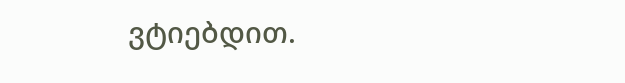ვტიებდით.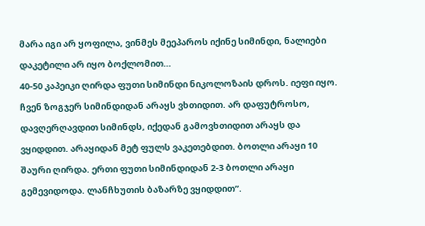მარა იგი არ ყოფილა, ვინმეს მეეპაროს იქინე სიმინდი, ნალიები დაკეტილი არ იყო ბოქლომით…
40-50 კაპეიკი ღირდა ფუთი სიმინდი ნიკოლოზაის დროს. იეფი იყო. ჩვენ ზოგჯერ სიმინდიდან არაყს ვხთიდით. არ დაფუტროსო, დავღერღავდით სიმინდს, იქედან გამოვხთიდით არაყს და ვყიდდით. არაყიდან მეტ ფულს ვაკეთებდით. ბოთლი არაყი 10 შაური ღირდა. ერთი ფუთი სიმინდიდან 2-3 ბოთლი არაყი გემევიდოდა. ლანჩხუთის ბაზარზე ვყიდდით”.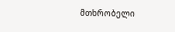მთხრობელი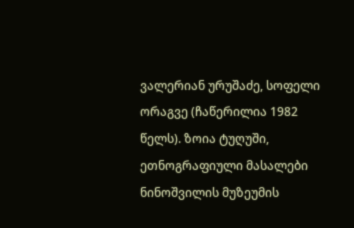ვალერიან ურუშაძე, სოფელი ორაგვე (ჩაწერილია 1982 წელს). ზოია ტუღუში, ეთნოგრაფიული მასალები ნინოშვილის მუზეუმის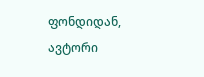ფონდიდან,
ავტორი